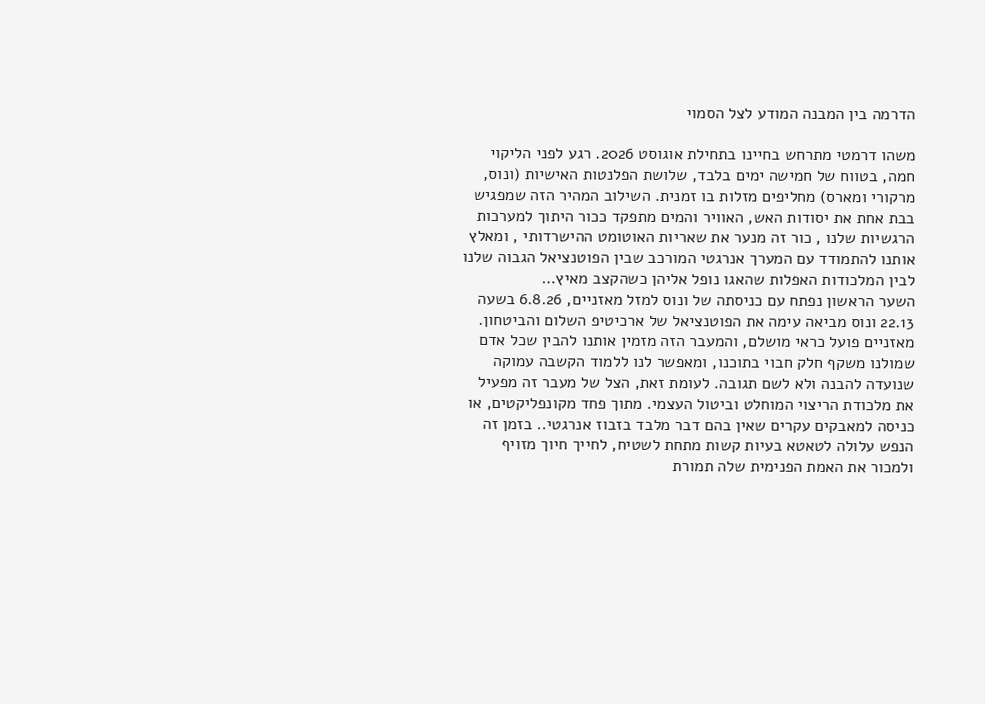הדרמה בין המבנה המודע לצל הסמוי

משהו דרמטי מתרחש בחיינו בתחילת אוגוסט 2026. רגע לפני הליקוי חמה, בטווח של חמישה ימים בלבד, שלושת הפלנטות האישיות (ונוס, מרקורי ומארס) מחליפים מזלות בו זמנית. השילוב המהיר הזה שמפגיש בבת אחת את יסודות האש, האוויר והמים מתפקד ככור היתוך למערכות הרגשיות שלנו , כור זה מנער את שאריות האוטומט ההישרדותי , ומאלץ אותנו להתמודד עם המערך אנרגטי המורכב שבין הפוטנציאל הגבוה שלנו לבין המלכודות האפלות שהאגו נופל אליהן כשהקצב מאיץ…
השער הראשון נפתח עם כניסתה של ונוס למזל מאזניים, 6.8.26 בשעה 22.13 ונוס מביאה עימה את הפוטנציאל של ארכיטיפ השלום והביטחון. מאזניים פועל כראי מושלם, והמעבר הזה מזמין אותנו להבין שכל אדם שמולנו משקף חלק חבוי בתוכנו, ומאפשר לנו ללמוד הקשבה עמוקה שנועדה להבנה ולא לשם תגובה. לעומת זאת, הצל של מעבר זה מפעיל את מלכודת הריצוי המוחלט וביטול העצמי. מתוך פחד מקונפליקטים, או כניסה למאבקים עקרים שאין בהם דבר מלבד בזבוז אנרגטי.. בזמן זה הנפש עלולה לטאטא בעיות קשות מתחת לשטיח, לחייך חיוך מזויף ולמכור את האמת הפנימית שלה תמורת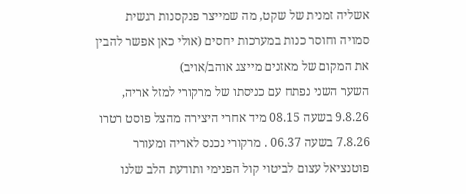אשליה זמנית של שקט, מה שמייצר פנקסנות רגשית סמויה וחוסר כנות במערכות יחסים (אולי כאן אפשר להבין את המקום של מאזנים מייצג אוהב/אויב)
השער השני נפתח עם כניסתו של מרקורי למזל אריה, 9.8.26 בשעה 08.15 מיד אחרי היצירה מהצל פוסט רטרו 7.8.26 בשעה 06.37 . מרקורי נכנס לאריה ומעורר פוטנציאל עצום לביטוי קול הפנימי ותודעת הלב שלנו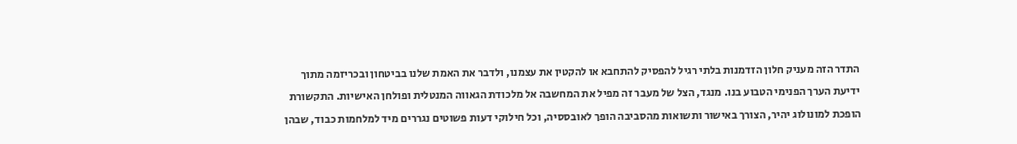התדר הזה מעניק חלון הזדמנות בלתי רגיל להפסיק להתחבא או להקטין את עצמנו, ולדבר את האמת שלנו בביטחון ובכריזמה מתוך ידיעת הערך הפנימי הטבוע בנו. מנגד, הצל של מעבר זה מפיל את המחשבה אל מלכודת הגאווה המנטלית ופולחן האישיות. התקשורת הופכת למונולוג יהיר, הצורך באישור ותשואות מהסביבה הופך לאובססיה, וכל חילוקי דעות פשוטים נגררים מיד למלחמות כבוד, שבהן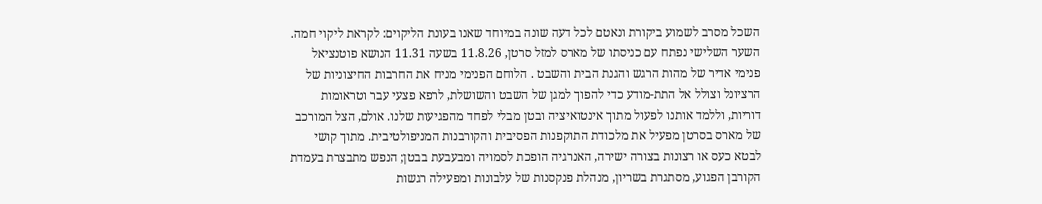השכל מסרב לשמוע ביקורת ונאטם לכל דעה שונה במיוחד שאנו בעונת הליקוים: לקראת ליקוי חמה.
השער השלישי נפתח עם כניסתו של מארס למזל סרטן, 11.8.26 בשעה 11.31 הנושא פוטנציאל פנימי אדיר של מהות הרגש והגנת הבית והשבט . הלוחם הפנימי מניח את החרבות החיצוניות של הרציונל וצולל אל התת-מודע כדי להפוך למגן של השבט והשושלת, לרפא פצעי עבר וטראומות דוריות, וללמד אותנו לפעול מתוך אינטואיציה ובטן מבלי לפחד מהפגיעות שלנו. אולם, הצל המורכב של מארס בסרטן מפעיל את מלכודת התוקפנות הפסיבית והקורבנות המניפולטיבית. מתוך קושי לבטא כעס או רצונות בצורה ישירה, האנרגיה הופכת לסמויה ומבעבעת בבטן; הנפש מתבצרת בעמדת הקורבן הפגוע, מסתגרת בשריון, מנהלת פנקסנות של עלבונות ומפעילה רגשות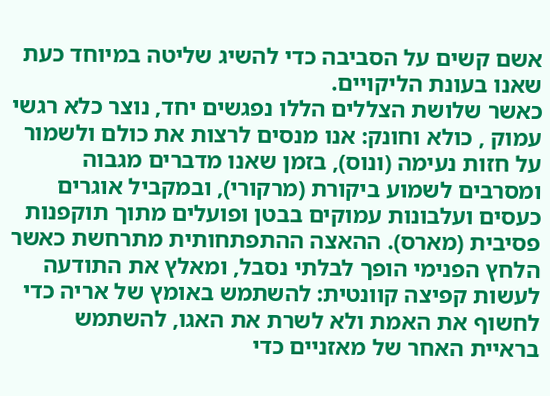אשם קשים על הסביבה כדי להשיג שליטה במיוחד כעת שאנו בעונת הליקויים.
כאשר שלושת הצללים הללו נפגשים יחד, נוצר כלא רגשי עמוק , כולא וחונק: אנו מנסים לרצות את כולם ולשמור על חזות נעימה (ונוס), בזמן שאנו מדברים מגבוה ומסרבים לשמוע ביקורת (מרקורי), ובמקביל אוגרים כעסים ועלבונות עמוקים בבטן ופועלים מתוך תוקפנות פסיבית (מארס). ההאצה ההתפתחותית מתרחשת כאשר הלחץ הפנימי הופך לבלתי נסבל, ומאלץ את התודעה לעשות קפיצה קוונטית: להשתמש באומץ של אריה כדי לחשוף את האמת ולא לשרת את האגו, להשתמש בראיית האחר של מאזניים כדי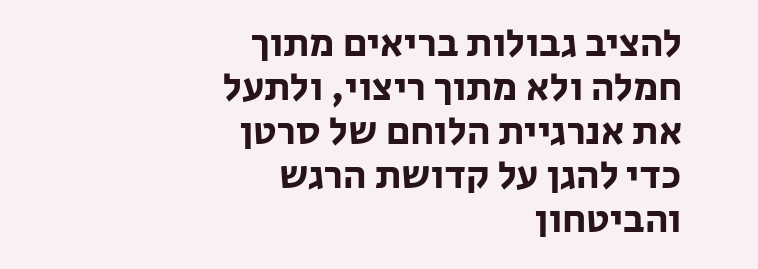להציב גבולות בריאים מתוך חמלה ולא מתוך ריצוי, ולתעל את אנרגיית הלוחם של סרטן כדי להגן על קדושת הרגש והביטחון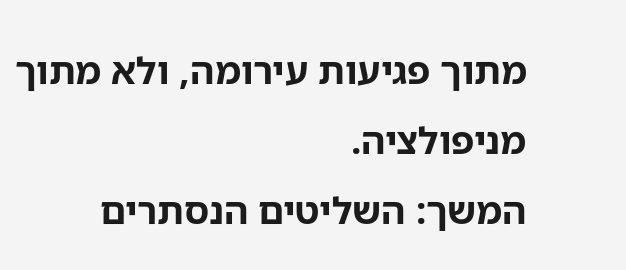מתוך פגיעות עירומה, ולא מתוך מניפולציה.
המשך: השליטים הנסתרים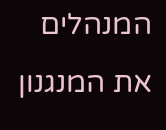המנהלים את המנגנון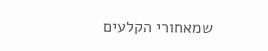שמאחורי הקלעים